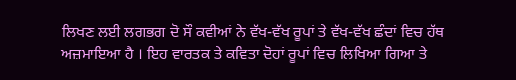ਲਿਖਣ ਲਈ ਲਗਭਗ ਦੋ ਸੌ ਕਵੀਆਂ ਨੇ ਵੱਖ-ਵੱਖ ਰੂਪਾਂ ਤੇ ਵੱਖ-ਵੱਖ ਛੰਦਾਂ ਵਿਚ ਹੱਥ ਅਜ਼ਮਾਇਆ ਹੈ । ਇਹ ਵਾਰਤਕ ਤੇ ਕਵਿਤਾ ਦੋਹਾਂ ਰੂਪਾਂ ਵਿਚ ਲਿਖਿਆ ਗਿਆ ਤੇ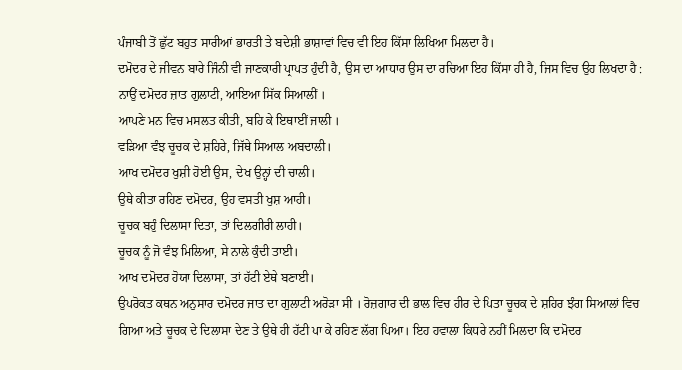ਪੰਜਾਬੀ ਤੋਂ ਛੁੱਟ ਬਹੁਤ ਸਾਰੀਆਂ ਭਾਰਤੀ ਤੇ ਬਦੇਸ਼ੀ ਭਾਸ਼ਾਵਾਂ ਵਿਚ ਵੀ ਇਹ ਕਿੱਸਾ ਲਿਖਿਆ ਮਿਲਦਾ ਹੈ।
ਦਮੋਦਰ ਦੇ ਜੀਵਨ ਬਾਰੇ ਜਿੰਨੀ ਵੀ ਜਾਣਕਾਰੀ ਪ੍ਰਾਪਤ ਹੁੰਦੀ ਹੈ, ਉਸ ਦਾ ਆਧਾਰ ਉਸ ਦਾ ਰਚਿਆ ਇਹ ਕਿੱਸਾ ਹੀ ਹੈ, ਜਿਸ ਵਿਚ ਉਹ ਲਿਖਦਾ ਹੈ :
ਨਾਉਂ ਦਮੋਦਰ ਜ਼ਾਤ ਗੁਲਾਟੀ, ਆਇਆ ਸਿੱਕ ਸਿਆਲੀਂ ।
ਆਪਣੇ ਮਨ ਵਿਚ ਮਸਲਤ ਕੀਤੀ, ਬਹਿ ਕੇ ਇਥਾਈਂ ਜਾਲੀ ।
ਵੜਿਆ ਵੰਝ ਚੂਚਕ ਦੇ ਸ਼ਹਿਰੇ, ਜਿੱਥੇ ਸਿਆਲ ਅਬਦਾਲੀ।
ਆਖ ਦਮੋਦਰ ਖੁਸ਼ੀ ਹੋਈ ਉਸ, ਦੇਖ ਉਨ੍ਹਾਂ ਦੀ ਚਾਲੀ।
ਉਥੇ ਕੀਤਾ ਰਹਿਣ ਦਮੋਦਰ, ਉਹ ਵਸਤੀ ਖੁਸ਼ ਆਹੀ।
ਚੂਚਕ ਬਹੁੰ ਦਿਲਾਸਾ ਦਿਤਾ, ਤਾਂ ਦਿਲਗੀਰੀ ਲਾਹੀ।
ਚੂਚਕ ਨੂੰ ਜੋ ਵੰਝ ਮਿਲਿਆ, ਸੇ ਨਾਲੇ ਕੁੰਦੀ ਤਾਈ।
ਆਖ ਦਮੋਦਰ ਹੋਯਾ ਦਿਲਾਸਾ, ਤਾਂ ਹੱਟੀ ਏਥੇ ਬਣਾਈ।
ਉਪਰੋਕਤ ਕਥਨ ਅਨੁਸਾਰ ਦਮੋਦਰ ਜਾਤ ਦਾ ਗੁਲਾਟੀ ਅਰੋੜਾ ਸੀ । ਰੋਜ਼ਗਾਰ ਦੀ ਭਾਲ ਵਿਚ ਹੀਰ ਦੇ ਪਿਤਾ ਚੂਚਕ ਦੇ ਸ਼ਹਿਰ ਝੰਗ ਸਿਆਲਾਂ ਵਿਚ ਗਿਆ ਅਤੇ ਚੂਚਕ ਦੇ ਦਿਲਾਸਾ ਦੇਣ ਤੇ ਉਥੇ ਹੀ ਹੱਟੀ ਪਾ ਕੇ ਰਹਿਣ ਲੱਗ ਪਿਆ। ਇਹ ਹਵਾਲਾ ਕਿਧਰੇ ਨਹੀਂ ਮਿਲਦਾ ਕਿ ਦਮੋਦਰ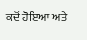ਕਦੋਂ ਹੋਇਆ ਅਤੇ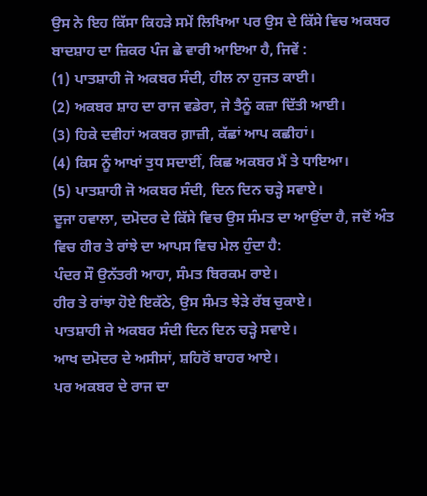ਉਸ ਨੇ ਇਹ ਕਿੱਸਾ ਕਿਹੜੇ ਸਮੇਂ ਲਿਖਿਆ ਪਰ ਉਸ ਦੇ ਕਿੱਸੇ ਵਿਚ ਅਕਬਰ ਬਾਦਸ਼ਾਹ ਦਾ ਜ਼ਿਕਰ ਪੰਜ ਛੇ ਵਾਰੀ ਆਇਆ ਹੈ, ਜਿਵੇਂ :
(1) ਪਾਤਸ਼ਾਹੀ ਜੋ ਅਕਬਰ ਸੰਦੀ, ਹੀਲ ਨਾ ਹੁਜਤ ਕਾਈ।
(2) ਅਕਬਰ ਸ਼ਾਹ ਦਾ ਰਾਜ ਵਡੇਰਾ, ਜੇ ਤੈਨੂੰ ਕਜ਼ਾ ਦਿੱਤੀ ਆਈ।
(3) ਹਿਕੇ ਦਵੀਹਾਂ ਅਕਬਰ ਗ਼ਾਜ਼ੀ, ਕੱਛਾਂ ਆਪ ਕਛੀਹਾਂ।
(4) ਕਿਸ ਨੂੰ ਆਖਾਂ ਤੁਧ ਸਦਾਈਂ, ਕਿਛ ਅਕਬਰ ਮੈਂ ਤੇ ਧਾਇਆ।
(5) ਪਾਤਸ਼ਾਹੀ ਜੋ ਅਕਬਰ ਸੰਦੀ, ਦਿਨ ਦਿਨ ਚੜ੍ਹੇ ਸਵਾਏ।
ਦੂਜਾ ਹਵਾਲਾ, ਦਮੋਦਰ ਦੇ ਕਿੱਸੇ ਵਿਚ ਉਸ ਸੰਮਤ ਦਾ ਆਉਂਦਾ ਹੈ, ਜਦੋਂ ਅੰਤ ਵਿਚ ਹੀਰ ਤੇ ਰਾਂਝੇ ਦਾ ਆਪਸ ਵਿਚ ਮੇਲ ਹੁੰਦਾ ਹੈ:
ਪੰਦਰ ਸੌ ਉਨੱਤਰੀ ਆਹਾ, ਸੰਮਤ ਬਿਰਕਮ ਰਾਏ।
ਹੀਰ ਤੇ ਰਾਂਝਾ ਹੋਏ ਇਕੱਠੇ, ਉਸ ਸੰਮਤ ਝੇੜੇ ਰੱਬ ਚੁਕਾਏ।
ਪਾਤਸ਼ਾਹੀ ਜੇ ਅਕਬਰ ਸੰਦੀ ਦਿਨ ਦਿਨ ਚੜ੍ਹੇ ਸਵਾਏ।
ਆਖ ਦਮੋਦਰ ਦੇ ਅਸੀਸਾਂ, ਸ਼ਹਿਰੋਂ ਬਾਹਰ ਆਏ।
ਪਰ ਅਕਬਰ ਦੇ ਰਾਜ ਦਾ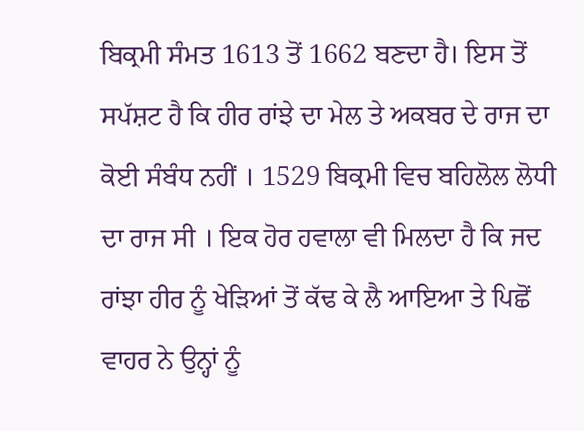ਬਿਕ੍ਰਮੀ ਸੰਮਤ 1613 ਤੋਂ 1662 ਬਣਦਾ ਹੈ। ਇਸ ਤੋਂ ਸਪੱਸ਼ਟ ਹੈ ਕਿ ਹੀਰ ਰਾਂਝੇ ਦਾ ਮੇਲ ਤੇ ਅਕਬਰ ਦੇ ਰਾਜ ਦਾ ਕੋਈ ਸੰਬੰਧ ਨਹੀਂ । 1529 ਬਿਕ੍ਰਮੀ ਵਿਚ ਬਹਿਲੋਲ ਲੋਧੀ ਦਾ ਰਾਜ ਸੀ । ਇਕ ਹੋਰ ਹਵਾਲਾ ਵੀ ਮਿਲਦਾ ਹੈ ਕਿ ਜਦ ਰਾਂਝਾ ਹੀਰ ਨੂੰ ਖੇੜਿਆਂ ਤੋਂ ਕੱਢ ਕੇ ਲੈ ਆਇਆ ਤੇ ਪਿਛੋਂ ਵਾਹਰ ਨੇ ਉਨ੍ਹਾਂ ਨੂੰ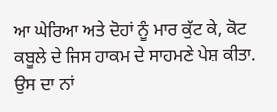ਆ ਘੇਰਿਆ ਅਤੇ ਦੋਹਾਂ ਨੂੰ ਮਾਰ ਕੁੱਟ ਕੇ, ਕੋਟ ਕਬੂਲੇ ਦੇ ਜਿਸ ਹਾਕਮ ਦੇ ਸਾਹਮਣੇ ਪੇਸ਼ ਕੀਤਾ. ਉਸ ਦਾ ਨਾਂ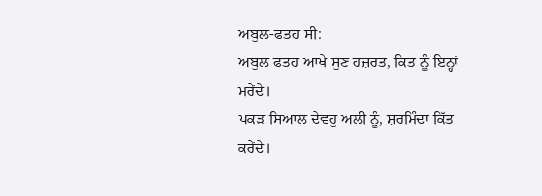ਅਬੁਲ-ਫਤਹ ਸੀ:
ਅਬੁਲ ਫਤਹ ਆਖੇ ਸੁਣ ਹਜ਼ਰਤ, ਕਿਤ ਨੂੰ ਇਨ੍ਹਾਂ ਮਰੇਂਦੇ।
ਪਕੜ ਸਿਆਲ ਦੇਵਹੁ ਅਲੀ ਨੂੰ, ਸ਼ਰਮਿੰਦਾ ਕਿੱਤ ਕਰੇਂਦੇ।